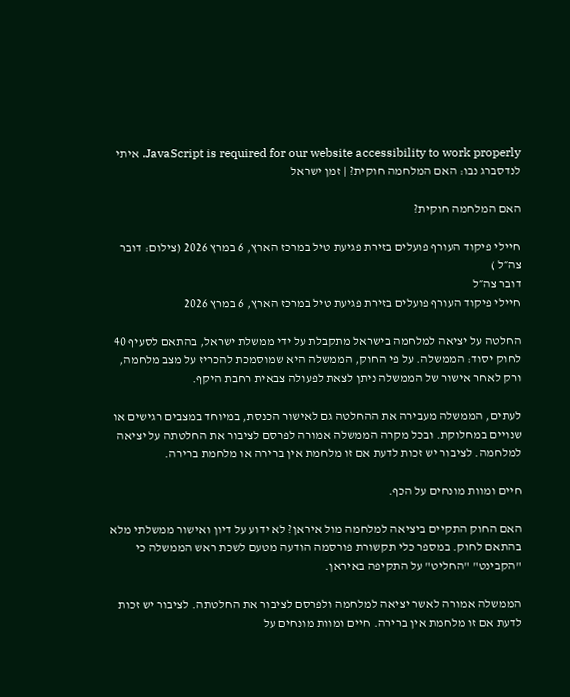JavaScript is required for our website accessibility to work properly. איתי לנדסברג נבו: האם המלחמה חוקית? | זמן ישראל

האם המלחמה חוקית?

חיילי פיקוד העורף פועלים בזירת פגיעת טיל במרכז הארץ, 6 במרץ 2026 (צילום: דובר צה״ל )
דובר צה״ל
חיילי פיקוד העורף פועלים בזירת פגיעת טיל במרכז הארץ, 6 במרץ 2026

החלטה על יציאה למלחמה בישראל מתקבלת על ידי ממשלת ישראל, בהתאם לסעיף 40 לחוק יסוד: הממשלה. על פי החוק, הממשלה היא שמוסמכת להכריז על מצב מלחמה, ורק לאחר אישור של הממשלה ניתן לצאת לפעולה צבאית רחבת היקף.

לעתים, הממשלה מעבירה את ההחלטה גם לאישור הכנסת, במיוחד במצבים רגישים או שנויים במחלוקת. ובכל מקרה הממשלה אמורה לפרסם לציבור את החלטתה על יציאה למלחמה. לציבור יש זכות לדעת אם זו מלחמת אין ברירה או מלחמת ברירה.

חיים ומוות מונחים על הכף.

האם החוק התקיים ביציאה למלחמה מול איראן? לא ידוע על דיון ואישור ממשלתי מלא בהתאם לחוק. במספר כלי תקשורת פורסמה הודעה מטעם לשכת ראש הממשלה כי "הקבינט" "החליט" על התקיפה באיראן.

הממשלה אמורה לאשר יציאה למלחמה ולפרסם לציבור את החלטתה. לציבור יש זכות לדעת אם זו מלחמת אין ברירה. חיים ומוות מונחים על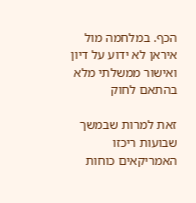הכף. במלחמה מול איראן לא ידוע על דיון ואישור ממשלתי מלא בהתאם לחוק

זאת למרות שבמשך שבועות ריכזו האמריקאים כוחות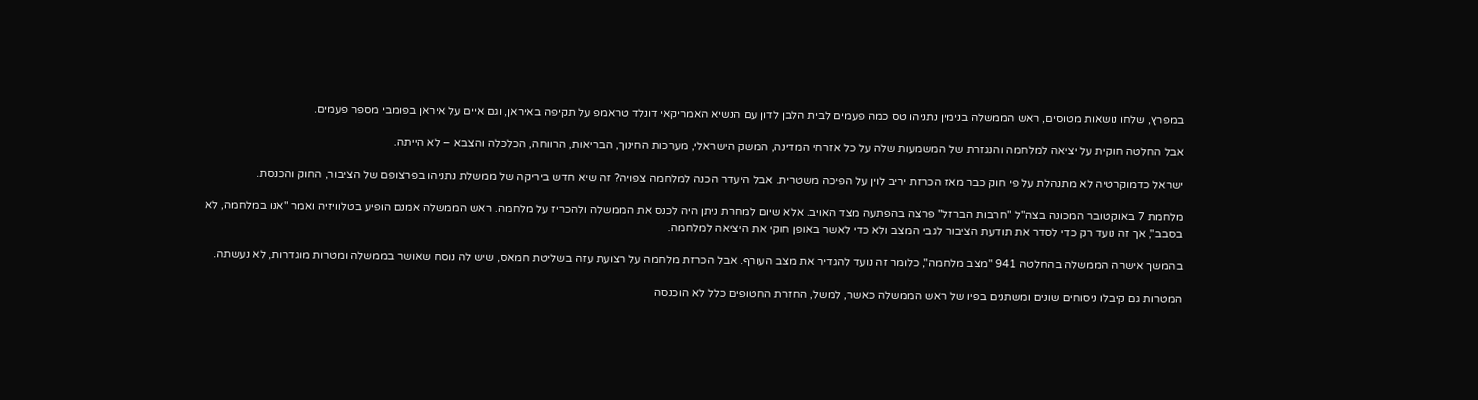במפרץ, שלחו נושאות מטוסים, ראש הממשלה בנימין נתניהו טס כמה פעמים לבית הלבן לדון עם הנשיא האמריקאי דונלד טראמפ על תקיפה באיראן, וגם איים על איראן בפומבי מספר פעמים.

אבל החלטה חוקית על יציאה למלחמה והנגזרת של המשמעות שלה על כל אזרחי המדינה, המשק הישראלי, מערכות החינוך, הבריאות, הרווחה, הכלכלה והצבא – לא הייתה.

ישראל כדמוקרטיה לא מתנהלת על פי חוק כבר מאז הכרזת יריב לוין על הפיכה משטרית. אבל היעדר הכנה למלחמה צפויה? זה שיא חדש ביריקה של ממשלת נתניהו בפרצופם של הציבור, החוק והכנסת.

מלחמת 7 באוקטובר המכונה בצה"ל "חרבות הברזל" פרצה בהפתעה מצד האויב. אלא שיום למחרת ניתן היה לכנס את הממשלה ולהכריז על מלחמה. ראש הממשלה אמנם הופיע בטלוויזיה ואמר "אנו במלחמה, לא בסבב", אך זה נועד רק כדי לסדר את תודעת הציבור לגבי המצב ולא כדי לאשר באופן חוקי את היציאה למלחמה.

בהמשך אישרה הממשלה בהחלטה 941 "מצב מלחמה", כלומר זה נועד להגדיר את מצב העורף. אבל הכרזת מלחמה על רצועת עזה בשליטת חמאס, שיש לה נוסח שאושר בממשלה ומטרות מוגדרות, לא נעשתה.

המטרות גם קיבלו ניסוחים שונים ומשתנים בפיו של ראש הממשלה כאשר, למשל, החזרת החטופים כלל לא הוכנסה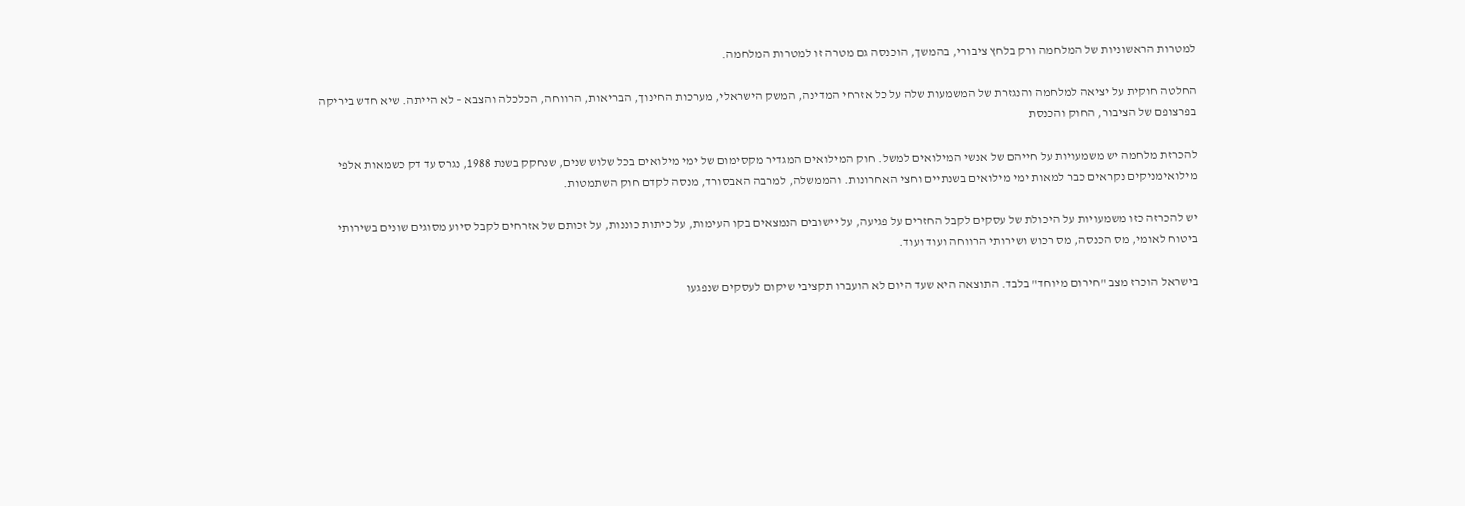למטרות הראשוניות של המלחמה ורק בלחץ ציבורי, בהמשך, הוכנסה גם מטרה זו למטרות המלחמה.

החלטה חוקית על יציאה למלחמה והנגזרת של המשמעות שלה על כל אזרחי המדינה, המשק הישראלי, מערכות החינוך, הבריאות, הרווחה, הכלכלה והצבא – לא הייתה. שיא חדש ביריקה בפרצופם של הציבור, החוק והכנסת

להכרזת מלחמה יש משמעויות על חייהם של אנשי המילואים למשל. חוק המילואים המגדיר מקסימום של ימי מילואים בכל שלוש שנים, שנחקק בשנת 1988, נגרס עד דק כשמאות אלפי מילואימניקים נקראים כבר למאות ימי מילואים בשנתיים וחצי האחרונות. והממשלה, למרבה האבסורד, מנסה לקדם חוק השתמטות.

יש להכרזה כזו משמעויות על היכולת של עסקים לקבל החזרים על פגיעה, על יישובים הנמצאים בקו העימות, על כיתות כוננות, על זכותם של אזרחים לקבל סיוע מסוגים שונים בשירותי ביטוח לאומי, מס הכנסה, מס רכוש ושירותי הרווחה ועוד ועוד.

בישראל הוכרז מצב "חירום מיוחד" בלבד. התוצאה היא שעד היום לא הועברו תקציבי שיקום לעסקים שנפגעו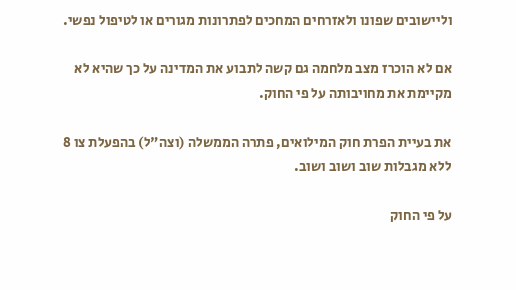וליישובים שפונו ולאזרחים המחכים לפתרונות מגורים או לטיפול נפשי.

אם לא הוכרז מצב מלחמה גם קשה לתבוע את המדינה על כך שהיא לא מקיימת את מחויבותה על פי החוק.

את בעיית הפרת חוק המילואים, פתרה הממשלה (וצה"ל) בהפעלת צו 8 ללא מגבלות שוב ושוב ושוב.

על פי החוק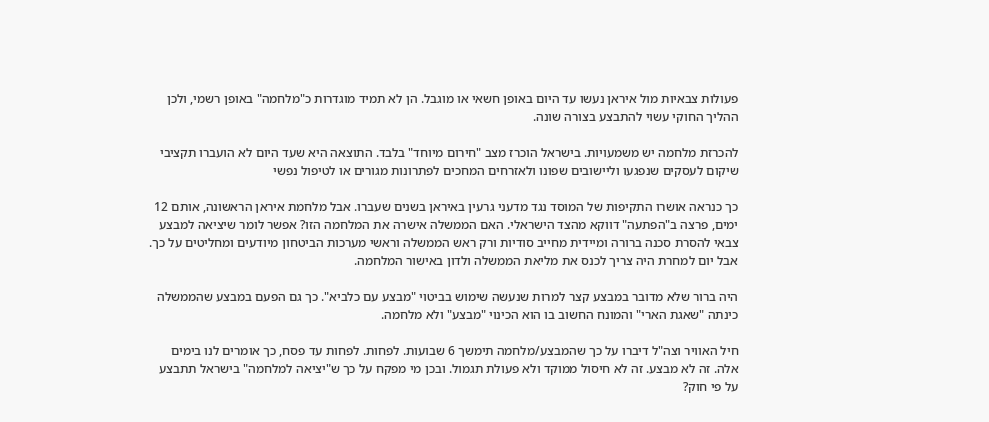פעולות צבאיות מול איראן נעשו עד היום באופן חשאי או מוגבל. הן לא תמיד מוגדרות כ"מלחמה" באופן רשמי, ולכן ההליך החוקי עשוי להתבצע בצורה שונה.

להכרזת מלחמה יש משמעויות. בישראל הוכרז מצב "חירום מיוחד" בלבד. התוצאה היא שעד היום לא הועברו תקציבי שיקום לעסקים שנפגעו וליישובים שפונו ולאזרחים המחכים לפתרונות מגורים או לטיפול נפשי

כך כנראה אושרו התקיפות של המוסד נגד מדעני גרעין באיראן בשנים שעברו. אבל מלחמת איראן הראשונה, אותם 12 ימים, פרצה ב"הפתעה" דווקא מהצד הישראלי. האם הממשלה אישרה את המלחמה הזו? אפשר לומר שיציאה למבצע צבאי להסרת סכנה ברורה ומיידית מחייב סודיות ורק ראש הממשלה וראשי מערכות הביטחון מיודעים ומחליטים על כך. אבל יום למחרת היה צריך לכנס את מליאת הממשלה ולדון באישור המלחמה.

היה ברור שלא מדובר במבצע קצר למרות שנעשה שימוש בביטוי "מבצע עם כלביא". כך גם הפעם במבצע שהממשלה כינתה "שאגת הארי" והמונח החשוב בו הוא הכינוי "מבצע" ולא מלחמה.

חיל האוויר וצה"ל דיברו על כך שהמבצע/מלחמה תימשך 6 שבועות. לפחות. לפחות עד פסח, כך אומרים לנו בימים אלה. זה לא מבצע. זה לא חיסול ממוקד ולא פעולת תגמול. ובכן מי מפקח על כך ש"יציאה למלחמה" בישראל תתבצע על פי חוק?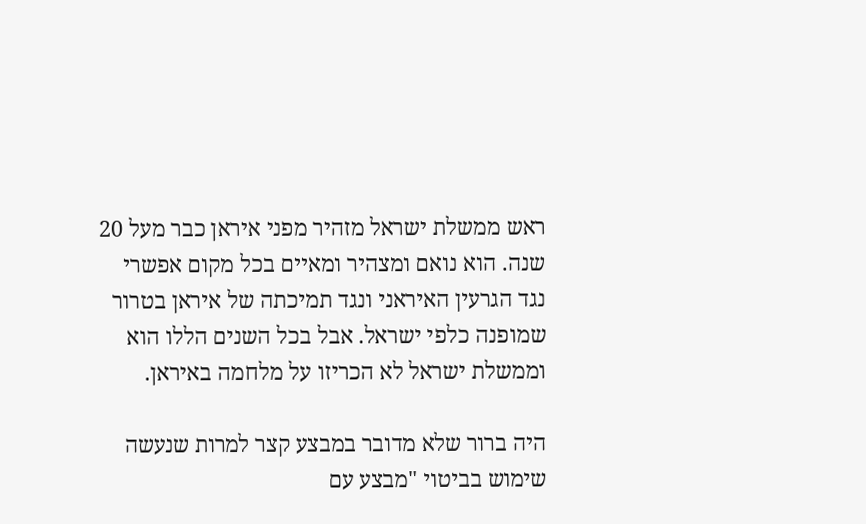ראש ממשלת ישראל מזהיר מפני איראן כבר מעל 20 שנה. הוא נואם ומצהיר ומאיים בכל מקום אפשרי נגד הגרעין האיראני ונגד תמיכתה של איראן בטרור שמופנה כלפי ישראל. אבל בכל השנים הללו הוא וממשלת ישראל לא הכריזו על מלחמה באיראן.

היה ברור שלא מדובר במבצע קצר למרות שנעשה שימוש בביטוי "מבצע עם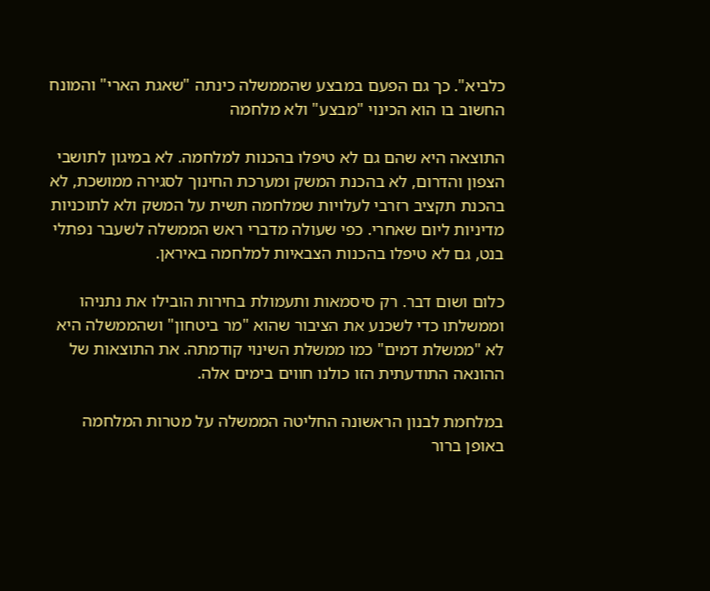כלביא". כך גם הפעם במבצע שהממשלה כינתה "שאגת הארי" והמונח החשוב בו הוא הכינוי "מבצע" ולא מלחמה

התוצאה היא שהם גם לא טיפלו בהכנות למלחמה. לא במיגון לתושבי הצפון והדרום, לא בהכנת המשק ומערכת החינוך לסגירה ממושכת, לא בהכנת תקציב רזרבי לעלויות שמלחמה תשית על המשק ולא לתוכניות מדיניות ליום שאחרי. כפי שעולה מדברי ראש הממשלה לשעבר נפתלי בנט, גם לא טיפלו בהכנות הצבאיות למלחמה באיראן.

כלום ושום דבר. רק סיסמאות ותעמולת בחירות הובילו את נתניהו וממשלתו כדי לשכנע את הציבור שהוא "מר ביטחון" ושהממשלה היא לא "ממשלת דמים" כמו ממשלת השינוי קודמתה. את התוצאות של ההונאה התודעתית הזו כולנו חווים בימים אלה.

במלחמת לבנון הראשונה החליטה הממשלה על מטרות המלחמה באופן ברור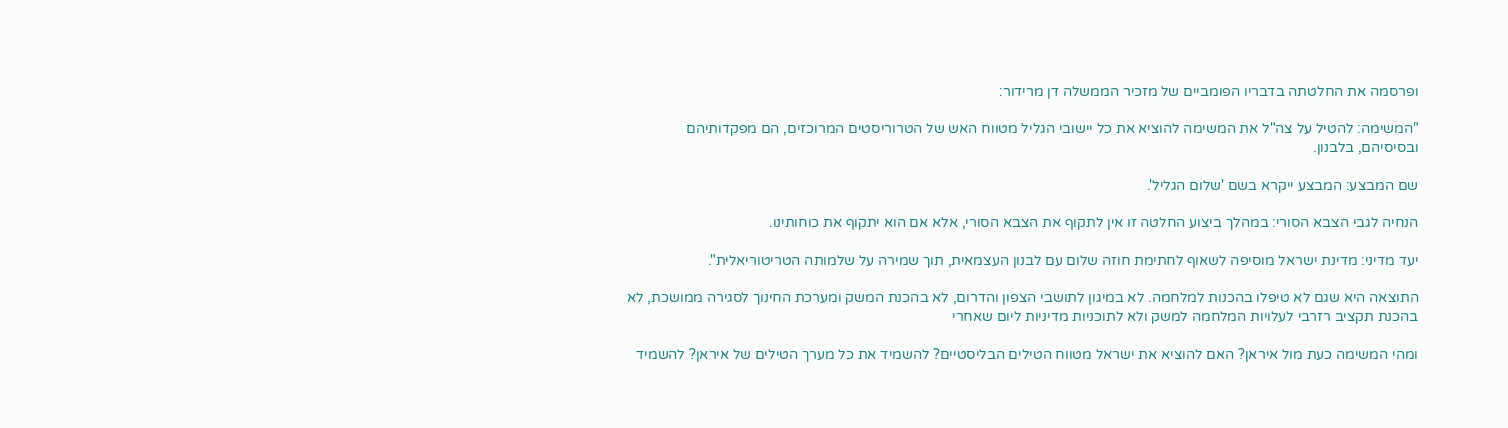ופרסמה את החלטתה בדבריו הפומביים של מזכיר הממשלה דן מרידור:

"המשימה: להטיל על צה"ל את המשימה להוציא את כל יישובי הגליל מטווח האש של הטרוריסטים המרוכזים, הם מפקדותיהם ובסיסיהם, בלבנון.

שם המבצע: המבצע ייקרא בשם 'שלום הגליל'.

הנחיה לגבי הצבא הסורי: במהלך ביצוע החלטה זו אין לתקוף את הצבא הסורי, אלא אם הוא יתקוף את כוחותינו.

יעד מדיני: מדינת ישראל מוסיפה לשאוף לחתימת חוזה שלום עם לבנון העצמאית, תוך שמירה על שלמותה הטריטוריאלית".

התוצאה היא שגם לא טיפלו בהכנות למלחמה. לא במיגון לתושבי הצפון והדרום, לא בהכנת המשק ומערכת החינוך לסגירה ממושכת, לא בהכנת תקציב רזרבי לעלויות המלחמה למשק ולא לתוכניות מדיניות ליום שאחרי

ומהי המשימה כעת מול איראן? האם להוציא את ישראל מטווח הטילים הבליסטיים? להשמיד את כל מערך הטילים של איראן? להשמיד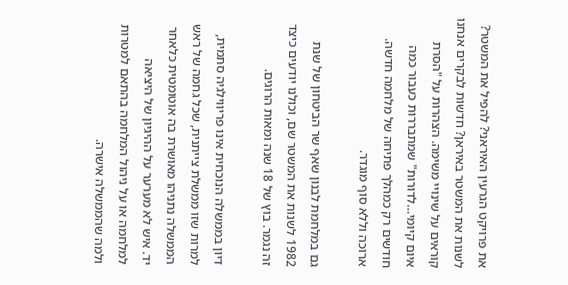את פרויקט הגרעין האיראני? להפיל את המשטר? לשנות את המשטר באיראן? חדשות לבקרים אנחנו קוראים על שינויי משימה. הצהרות על "הסרת איום קיומי…לדורות" שמתבררות כעבור כמה חודשים רק כמהלך פתיחה של מלחמה חדשה. ארוכה וללא סוף מוגדר.

גם במלחמת לבנון שאף שר הביטחון של שנת 1982 לשנות את המשטר שם, וכולנו יודעים כיצד זה נגמר. בוץ של 18 שנה ומאות הרוגים.

דיון בממשלה הנוכחית אינו פריווילגיה סתמית, למרות שזו ממשלת צייתנית, שכל גחמה של ראש הממשלה נתניהו מאושרת בה אוטומטית כלאחר יד. איש לא מערער על ההיגיון של היציאה למלחמה או על ניהול המלחמה בהתאם למטרות ולמה שהממשלה אישרה.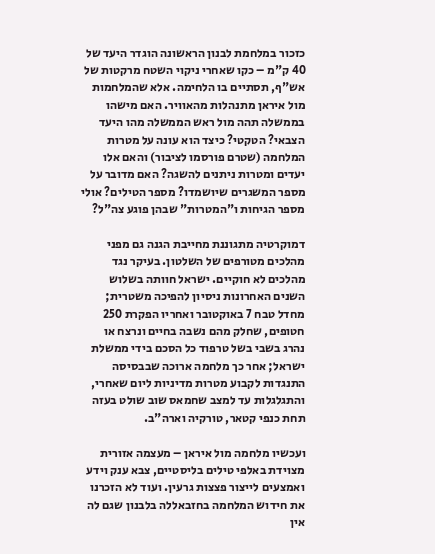כזכור במלחמת לבנון הראשונה הוגדר היעד של 40 ק"מ – כקו שאחרי ניקוי השטח מרקטות של אש"ף, תסתיים בו הלחימה. אלא שהמלחמות מול איראן מתנהלות מהאוויר. האם מישהו בממשלה תהה מול ראש הממשלה מהו היעד הצבאי? הטקטי? כיצד הוא עונה על מטרות המלחמה (שטרם פורסמו לציבור) והאם אלו יעדים ומטרות ניתנים להשגה? האם מדובר על מספר המשגרים שיושמדו? מספר הטילים? אולי מספר הגיחות ו"המטרות" שבהן פוגע צה"ל?

דמוקרטיה מתגוננת מחייבת הגנה גם מפני מהלכים מטורפים של השלטון. בעיקר נגד מהלכים לא חוקיים. ישראל חוותה בשלוש השנים האחרונות ניסיון להפיכה משטרית; מחדל טבח 7 באוקטובר ואחריו הפקרת 250 חטופים, שחלק מהם נשבה בחיים ונרצח או נהרג בשבי בשל טרפוד כל הסכם בידי ממשלת ישראל; אחר כך מלחמה ארוכה שבבסיסה התנגדות לקבוע מטרות מדיניות ליום שאחרי, והתגלגלות עד למצב שחמאס שוב שולט בעזה תחת כנפי קטאר, טורקיה וארה"ב.

ועכשיו מלחמה מול איראן – מעצמה אזורית מצוידת באלפי טילים בליסטיים, צבא ענק וידע ואמצעים לייצור פצצות גרעין. ועוד לא הזכרנו את חידוש המלחמה בחזבאללה בלבנון שגם לה אין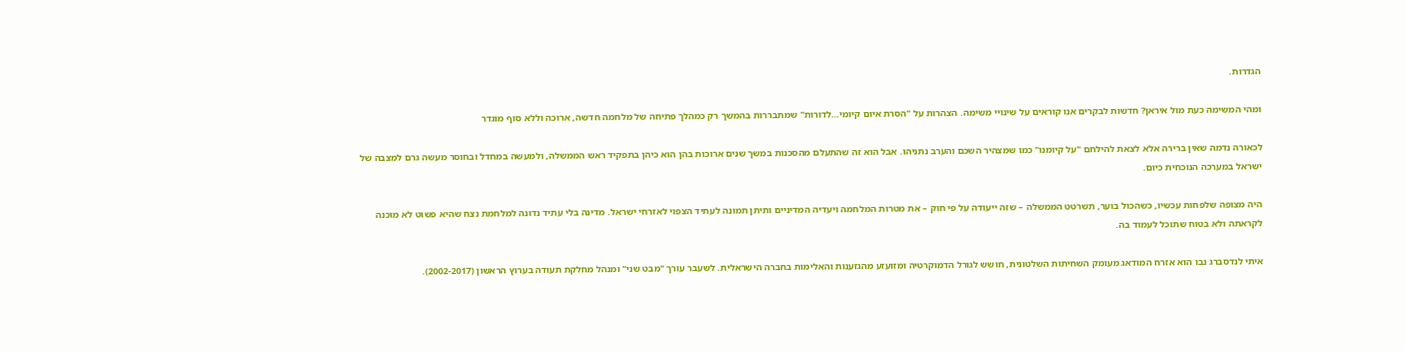הגדרות.

ומהי המשימה כעת מול איראן? חדשות לבקרים אנו קוראים על שינויי משימה. הצהרות על "הסרת איום קיומי…לדורות" שמתבררות בהמשך רק כמהלך פתיחה של מלחמה חדשה, ארוכה וללא סוף מוגדר

לכאורה נדמה שאין ברירה אלא לצאת להילחם "על קיומנו" כמו שמצהיר השכם והערב נתניהו. אבל הוא זה שהתעלם מהסכנות במשך שנים ארוכות בהן הוא כיהן בתפקיד ראש הממשלה, ולמעשה במחדל ובחוסר מעשה גרם למצבה של ישראל במערכה הנוכחית כיום.

היה מצופה שלפחות עכשיו, כשהכול בוער, תשרטט הממשלה – שזה ייעודה על פי חוק – את מטרות המלחמה ויעדיה המדיניים ותיתן תמונה לעתיד הצפוי לאזרחי ישראל. מדינה בלי עתיד נדונה למלחמת נצח שהיא פשוט לא מוכנה לקראתה ולא בטוח שתוכל לעמוד בה.

איתי לנדסברג נבו הוא אזרח המודאג מעומק השחיתות השלטונית, חושש לגורל הדמוקרטיה ומזועזע מהגזענות והאלימות בחברה הישראלית. לשעבר עורך "מבט שני" ומנהל מחלקת תעודה בערוץ הראשון (2002-2017).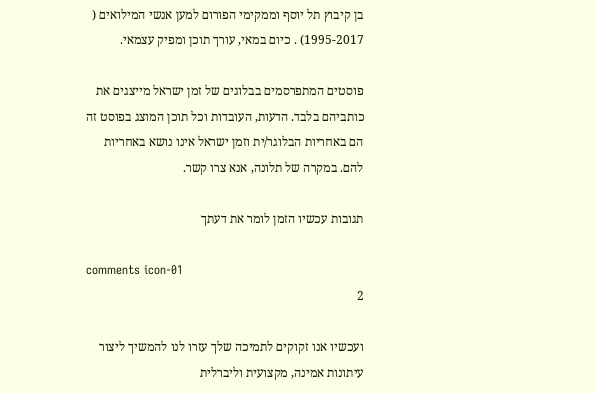בן קיבוץ תל יוסף וממקימי הפורום למען אנשי המילואים ( 1995-2017) . כיום במאי, עורך תוכן ומפיק עצמאי.

פוסטים המתפרסמים בבלוגים של זמן ישראל מייצגים את כותביהם בלבד. הדעות, העובדות וכל תוכן המוצג בפוסט זה הם באחריות הבלוגר/ית וזמן ישראל אינו נושא באחריות להם. במקרה של תלונה, אנא צרו קשר.

תגובות עכשיו הזמן לומר את דעתך

comments icon-01
2

ועכשיו אנו זקוקים לתמיכה שלך עזרו לנו להמשיך ליצור עיתונות אמינה, מקצועית וליברלית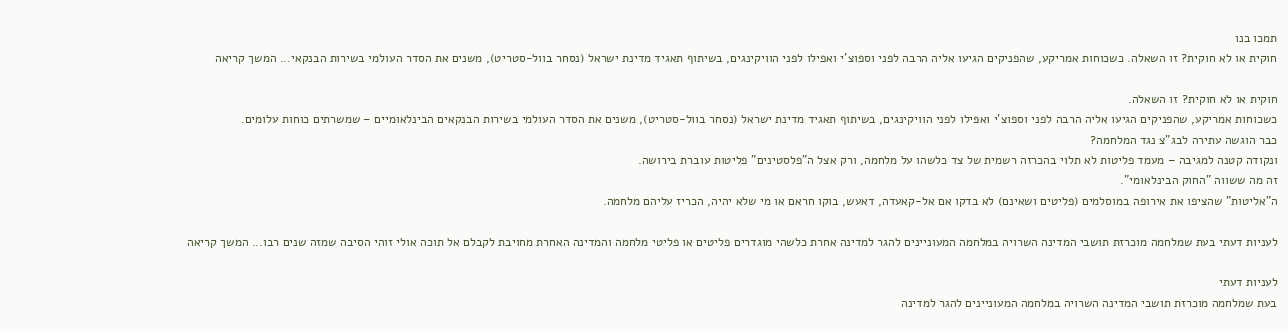תמכו בנו
חוקית או לא חוקית? זו השאלה. כשכוחות אמריקע, שהפניקים הגיעו אליה הרבה לפני וספוצ'י ואפילו לפני הוויקינגים, בשיתוף תאגיד מדינת ישראל (נסחר בוול-סטריט), משנים את הסדר העולמי בשירות הבנקאי... המשך קריאה

חוקית או לא חוקית? זו השאלה.
כשכוחות אמריקע, שהפניקים הגיעו אליה הרבה לפני וספוצ'י ואפילו לפני הוויקינגים, בשיתוף תאגיד מדינת ישראל (נסחר בוול-סטריט), משנים את הסדר העולמי בשירות הבנקאים הבינלאומיים – שמשרתים כוחות עלומים.
כבר הוגשה עתירה לבג"צ נגד המלחמה?
ונקודה קטנה למגיבה – מעמד פליטות לא תלוי בהכרזה רשמית של צד כלשהו על מלחמה, ורק אצל ה"פלסטינים" פליטות עוברת בירושה.
זה מה ששווה "החוק הבינלאומי".
ה"אליטות" שהציפו את אירופה במוסלמים (פליטים ושאינם) לא בדקו אם אל-קאעדה, דאעש, בוקו חראם או מי שלא יהיה, הכריז עליהם מלחמה.

לעניות דעתי בעת שמלחמה מוכרזת תושבי המדינה השרויה במלחמה המעוניינים להגר למדינה אחרת כלשהי מוגדרים פליטים או פליטי מלחמה והמדינה האחרת מחויבת לקבלם אל תוכה אולי זוהי הסיבה שמזה שנים רבו... המשך קריאה

לעניות דעתי
בעת שמלחמה מוכרזת תושבי המדינה השרויה במלחמה המעוניינים להגר למדינה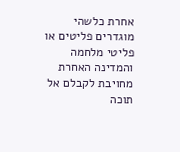אחרת כלשהי מוגדרים פליטים או פליטי מלחמה והמדינה האחרת מחויבת לקבלם אל תוכה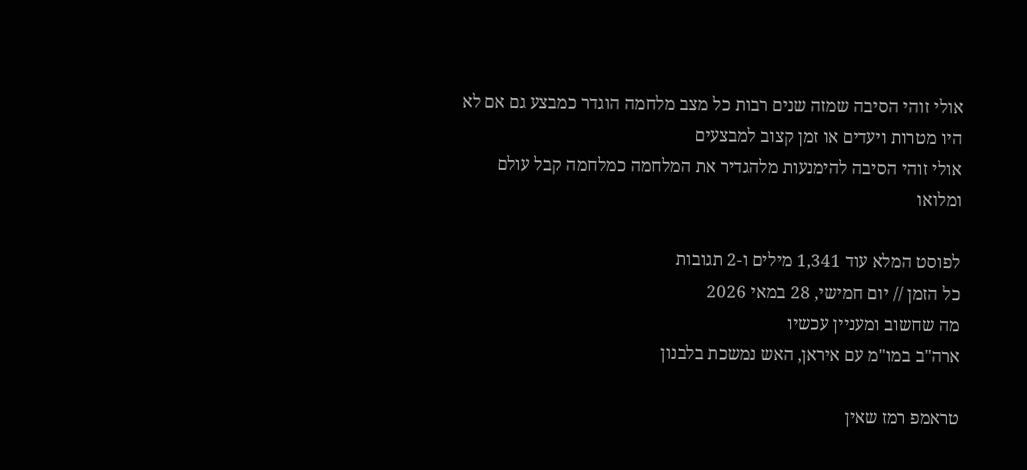אולי זוהי הסיבה שמזה שנים רבות כל מצב מלחמה הוגדר כמבצע גם אם לא היו מטרות ויעדים או זמן קצוב למבצעים
אולי זוהי הסיבה להימנעות מלהגדיר את המלחמה כמלחמה קבל עולם ומלואו

לפוסט המלא עוד 1,341 מילים ו-2 תגובות
כל הזמן // יום חמישי, 28 במאי 2026
מה שחשוב ומעניין עכשיו
ארה"ב במו"מ עם איראן, האש נמשכת בלבנון

טראמפ רמז שאין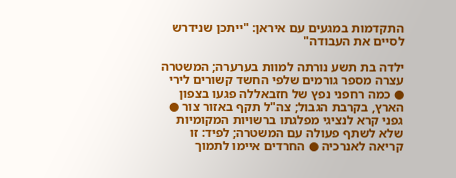התקדמות במגעים עם איראן: "ייתכן שנידרש לסיים את העבודה"

ילדה בת תשע נורתה למוות בערערה; המשטרה עצרה מספר גורמים שלפי החשד קשורים לירי ● כמה רחפני נפץ של חזבאללה פגעו בצפון הארץ, בקרבת הגבול; צה"ל תקף באזור צור ● גפני קרא לנציגי מפלגתו ברשויות המקומיות שלא לשתף פעולה עם המשטרה; לפיד: זו קריאה לאנרכיה ● החרדים איימו לתמוך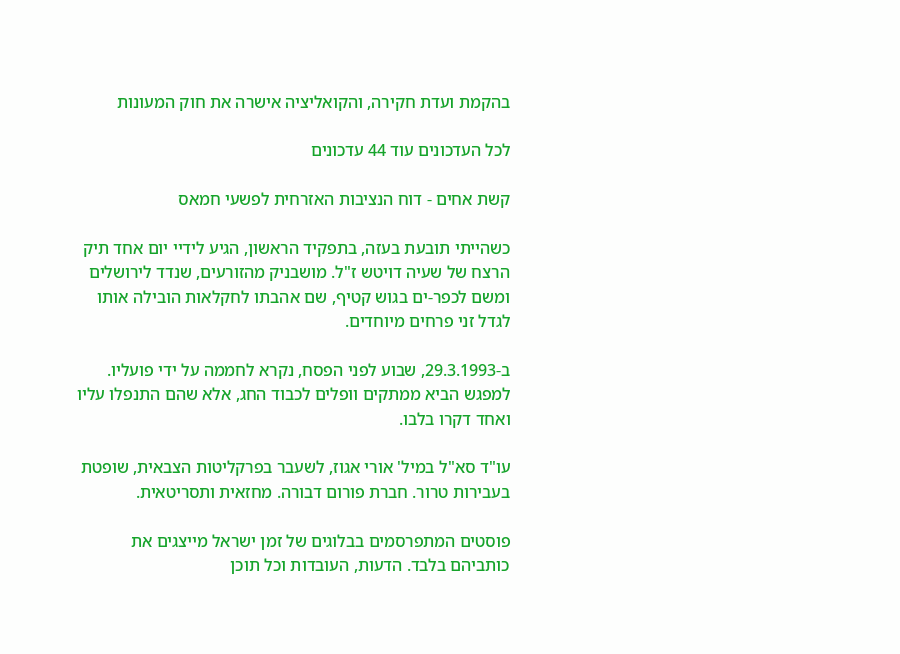בהקמת ועדת חקירה, והקואליציה אישרה את חוק המעונות

לכל העדכונים עוד 44 עדכונים

קשת אחים - דוח הנציבות האזרחית לפשעי חמאס

כשהייתי תובעת בעזה, בתפקיד הראשון, הגיע לידיי יום אחד תיק הרצח של שעיה דויטש ז"ל. מושבניק מהזורעים, שנדד לירושלים ומשם לכפר-ים בגוש קטיף, שם אהבתו לחקלאות הובילה אותו לגדל זני פרחים מיוחדים.

ב-29.3.1993, שבוע לפני הפסח, נקרא לחממה על ידי פועליו. למפגש הביא ממתקים וופלים לכבוד החג, אלא שהם התנפלו עליו ואחד דקרו בלבו.

עו"ד סא"ל במיל' אורי אגוז, לשעבר בפרקליטות הצבאית, שופטת בעבירות טרור. חברת פורום דבורה. מחזאית ותסריטאית.

פוסטים המתפרסמים בבלוגים של זמן ישראל מייצגים את כותביהם בלבד. הדעות, העובדות וכל תוכן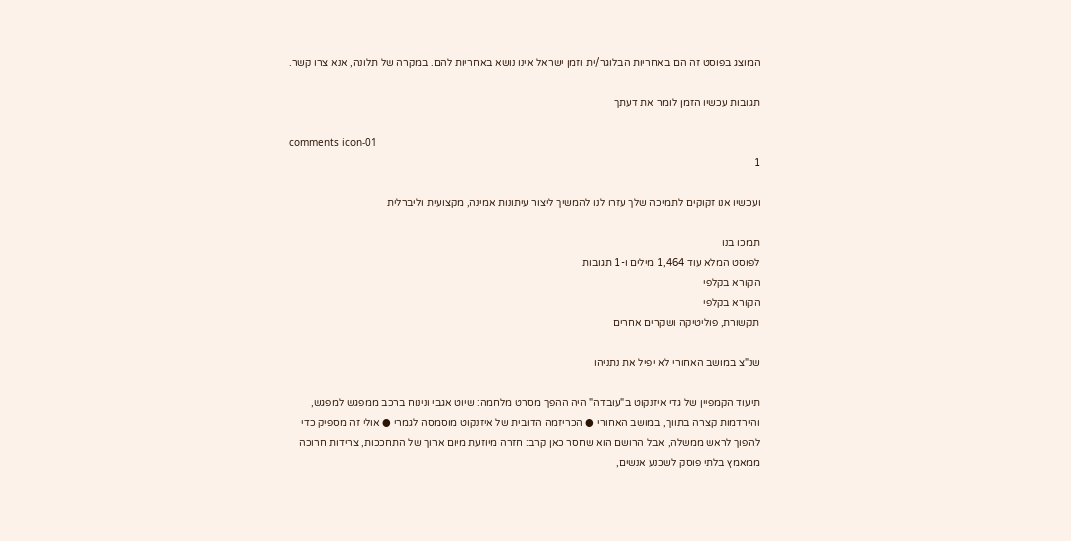המוצג בפוסט זה הם באחריות הבלוגר/ית וזמן ישראל אינו נושא באחריות להם. במקרה של תלונה, אנא צרו קשר.

תגובות עכשיו הזמן לומר את דעתך

comments icon-01
1

ועכשיו אנו זקוקים לתמיכה שלך עזרו לנו להמשיך ליצור עיתונות אמינה, מקצועית וליברלית

תמכו בנו
לפוסט המלא עוד 1,464 מילים ו-1 תגובות
הקורא בקלפי
הקורא בקלפי
תקשורת, פוליטיקה ושקרים אחרים

שנ"צ במושב האחורי לא יפיל את נתניהו

תיעוד הקמפיין של גדי איזנקוט ב"עובדה" היה ההפך מסרט מלחמה: שיוט אגבי ונינוח ברכב ממפגש למפגש, והירדמות קצרה בתווך, במושב האחורי ● הכריזמה הדובית של איזנקוט מוסמסה לגמרי ● אולי זה מספיק כדי להפוך לראש ממשלה, אבל הרושם הוא שחסר כאן קרב: חזרה מיוזעת מיום ארוך של התחככות, צרידות חרוכה ממאמץ בלתי פוסק לשכנע אנשים,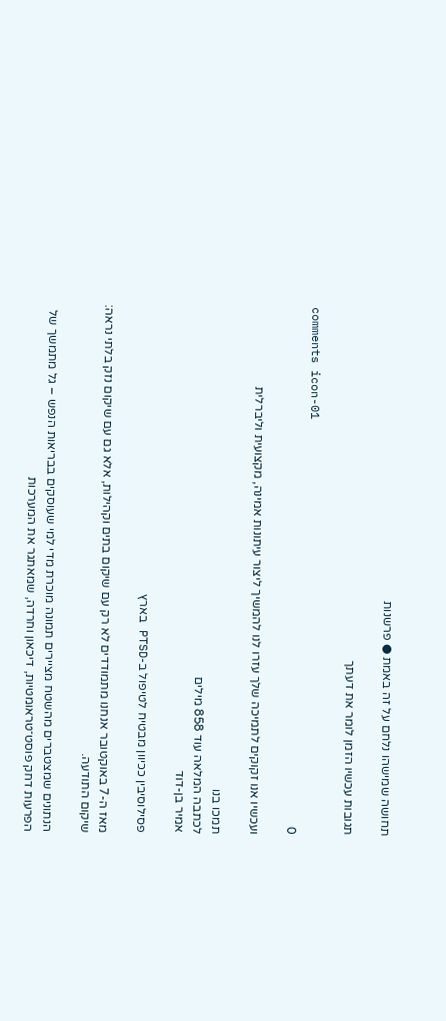תחושה שמישהו נלחם על זה באמת ● פרשנות

תגובות עכשיו הזמן לומר את דעתך

comments icon-01
0

ועכשיו אנו זקוקים לתמיכה שלך עזרו לנו להמשיך ליצור עיתונות אמינה, מקצועית וליברלית

תמכו בנו
לכתבה המלאה עוד 858 מילים
אמיר בן-דוד

פסילוסיבין ככיוון מבטיח לטיפול ב-PTSD בארץ

מאז ה-7 באוקטובר אנחנו מתמודדים לא רק עם שיקום בתים וקהילות, אלא גם עם שיקום נזק בלתי נראה: שיקום התודעה.

הנתונים שמצטברים מהשטח מציירים תמונה מוכרת מדי למי שעוסקים בבריאות הנפש – גל מתמשך של הפרעות דחק פוסט־טראומטיות, דיכאון וחרדה, שמאתגר את המערכות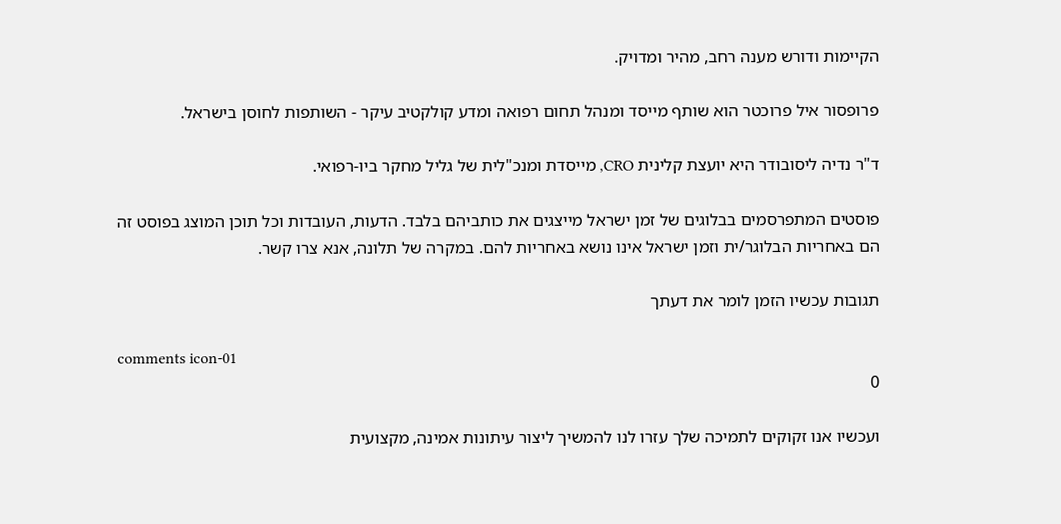הקיימות ודורש מענה רחב, מהיר ומדויק.

פרופסור איל פרוכטר הוא שותף מייסד ומנהל תחום רפואה ומדע קולקטיב עיקר - השותפות לחוסן בישראל.

ד"ר נדיה ליסובודר היא יועצת קלינית CRO, מייסדת ומנכ"לית של גליל מחקר ביו-רפואי.

פוסטים המתפרסמים בבלוגים של זמן ישראל מייצגים את כותביהם בלבד. הדעות, העובדות וכל תוכן המוצג בפוסט זה הם באחריות הבלוגר/ית וזמן ישראל אינו נושא באחריות להם. במקרה של תלונה, אנא צרו קשר.

תגובות עכשיו הזמן לומר את דעתך

comments icon-01
0

ועכשיו אנו זקוקים לתמיכה שלך עזרו לנו להמשיך ליצור עיתונות אמינה, מקצועית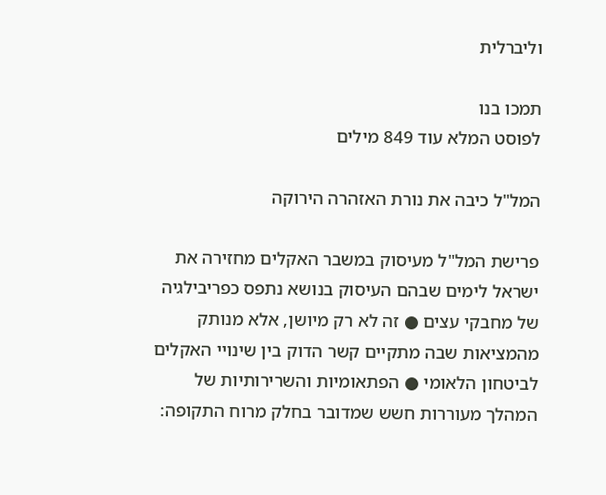וליברלית

תמכו בנו
לפוסט המלא עוד 849 מילים

המל"ל כיבה את נורת האזהרה הירוקה

פרישת המל"ל מעיסוק במשבר האקלים מחזירה את ישראל לימים שבהם העיסוק בנושא נתפס כפריבילגיה של מחבקי עצים ● זה לא רק מיושן, אלא מנותק מהמציאות שבה מתקיים קשר הדוק בין שינויי האקלים לביטחון הלאומי ● הפתאומיות והשרירותיות של המהלך מעוררות חשש שמדובר בחלק מרוח התקופה: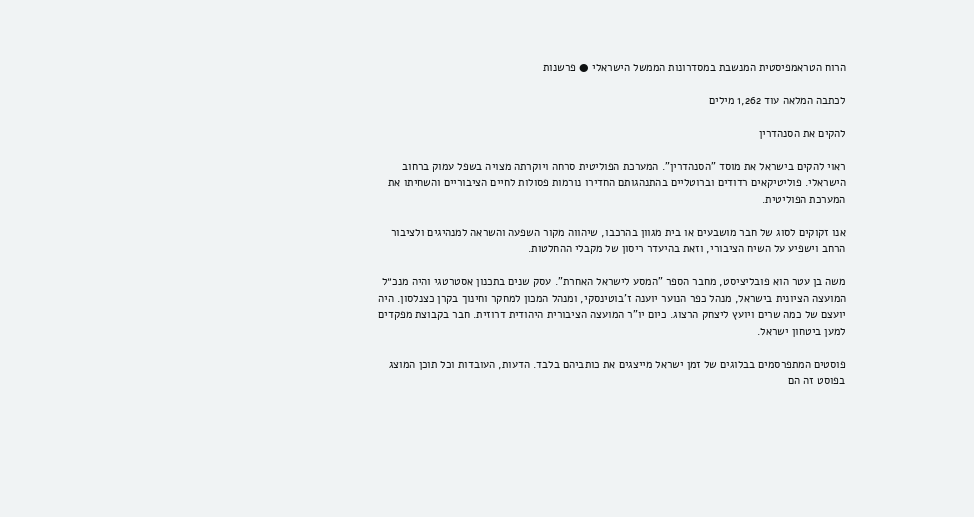הרוח הטראמפיסטית המנשבת במסדרונות הממשל הישראלי ● פרשנות

לכתבה המלאה עוד 1,262 מילים

להקים את הסנהדרין

ראוי להקים בישראל את מוסד "הסנהדרין". המערכת הפוליטית סרחה ויוקרתה מצויה בשפל עמוק ברחוב הישראלי. פוליטיקאים רדודים וברוטליים בהתנהגותם החדירו נורמות פסולות לחיים הציבוריים והשחיתו את המערכת הפוליטית.

אנו זקוקים לסוג של חבר מושבעים או בית מגוון בהרכבו, שיהווה מקור השפעה והשראה למנהיגים ולציבור הרחב וישפיע על השיח הציבורי, וזאת בהיעדר ריסון של מקבלי ההחלטות.

משה בן עטר הוא פובליציסט, מחבר הספר "המסע לישראל האחרת". עסק שנים בתכנון אסטרטגי והיה מנכ״ל המועצה הציונית בישראל, מנהל כפר הנוער יוענה ז'בוטינסקי, ומנהל המכון למחקר וחינוך בקרן כצנלסון. היה יועצם של כמה שרים ויועץ ליצחק הרצוג. כיום יו"ר המועצה הציבורית היהודית דרוזית. חבר בקבוצת מפקדים למען ביטחון ישראל.

פוסטים המתפרסמים בבלוגים של זמן ישראל מייצגים את כותביהם בלבד. הדעות, העובדות וכל תוכן המוצג בפוסט זה הם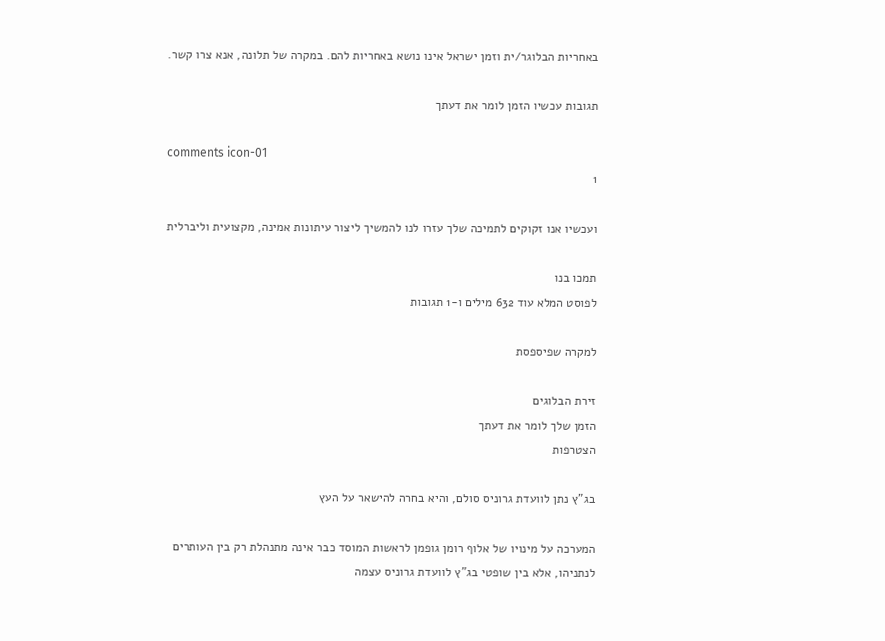באחריות הבלוגר/ית וזמן ישראל אינו נושא באחריות להם. במקרה של תלונה, אנא צרו קשר.

תגובות עכשיו הזמן לומר את דעתך

comments icon-01
1

ועכשיו אנו זקוקים לתמיכה שלך עזרו לנו להמשיך ליצור עיתונות אמינה, מקצועית וליברלית

תמכו בנו
לפוסט המלא עוד 632 מילים ו-1 תגובות

למקרה שפיספסת

זירת הבלוגים
הזמן שלך לומר את דעתך
הצטרפות

בג"ץ נתן לוועדת גרוניס סולם, והיא בחרה להישאר על העץ

המערכה על מינויו של אלוף רומן גופמן לראשות המוסד כבר אינה מתנהלת רק בין העותרים לנתניהו, אלא בין שופטי בג"ץ לוועדת גרוניס עצמה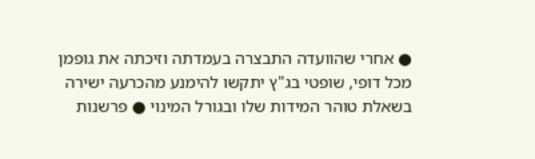● אחרי שהוועדה התבצרה בעמדתה וזיכתה את גופמן מכל דופי, שופטי בג"ץ יתקשו להימנע מהכרעה ישירה בשאלת טוהר המידות שלו ובגורל המינוי ● פרשנות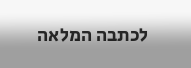לכתבה המלאה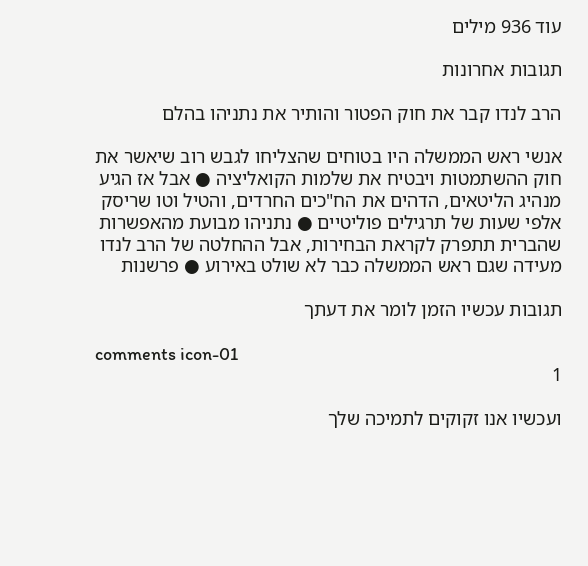עוד 936 מילים

תגובות אחרונות

הרב לנדו קבר את חוק הפטור והותיר את נתניהו בהלם

אנשי ראש הממשלה היו בטוחים שהצליחו לגבש רוב שיאשר את חוק ההשתמטות ויבטיח את שלמות הקואליציה ● אבל אז הגיע מנהיג הליטאים, הדהים את הח"כים החרדים, והטיל וטו שריסק אלפי שעות של תרגילים פוליטיים ● נתניהו מבועת מהאפשרות שהברית תתפרק לקראת הבחירות, אבל ההחלטה של הרב לנדו מעידה שגם ראש הממשלה כבר לא שולט באירוע ● פרשנות

תגובות עכשיו הזמן לומר את דעתך

comments icon-01
1

ועכשיו אנו זקוקים לתמיכה שלך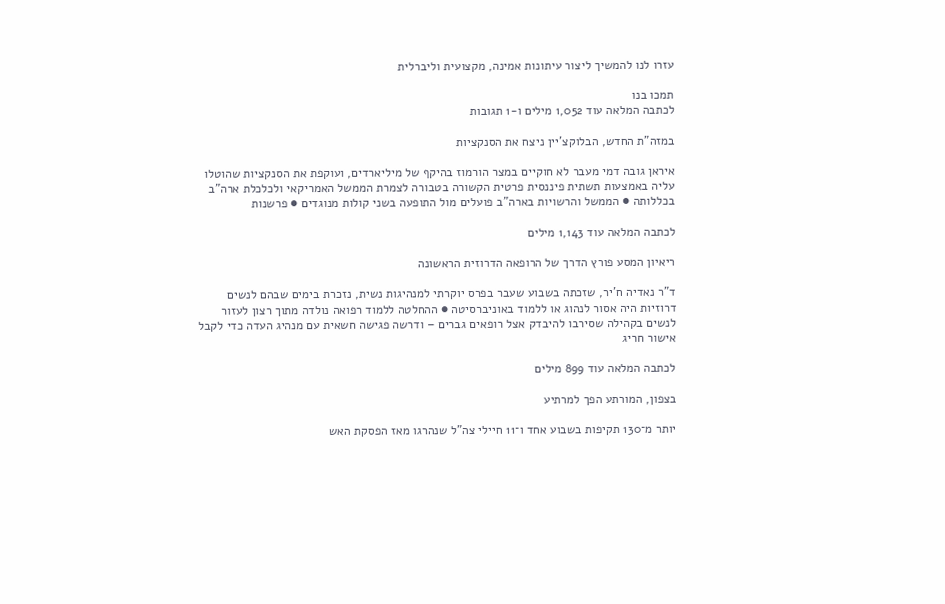עזרו לנו להמשיך ליצור עיתונות אמינה, מקצועית וליברלית

תמכו בנו
לכתבה המלאה עוד 1,052 מילים ו-1 תגובות

במזה"ת החדש, הבלוקצ'יין ניצח את הסנקציות

איראן גובה דמי מעבר לא חוקיים במצר הורמוז בהיקף של מיליארדים, ועוקפת את הסנקציות שהוטלו עליה באמצעות תשתית פיננסית פרטית הקשורה בטבורה לצמרת הממשל האמריקאי ולכלכלת ארה"ב בכללותה ● הממשל והרשויות בארה"ב פועלים מול התופעה בשני קולות מנוגדים ● פרשנות

לכתבה המלאה עוד 1,143 מילים

ריאיון המסע פורץ הדרך של הרופאה הדרוזית הראשונה

ד"ר נאדיה ח'יר, שזכתה בשבוע שעבר בפרס יוקרתי למנהיגות נשית, נזכרת בימים שבהם לנשים דרוזיות היה אסור לנהוג או ללמוד באוניברסיטה ● ההחלטה ללמוד רפואה נולדה מתוך רצון לעזור לנשים בקהילה שסירבו להיבדק אצל רופאים גברים – ודרשה פגישה חשאית עם מנהיג העדה כדי לקבל אישור חריג

לכתבה המלאה עוד 899 מילים

בצפון, המורתע הפך למרתיע

יותר מ־130 תקיפות בשבוע אחד ו־11 חיילי צה"ל שנהרגו מאז הפסקת האש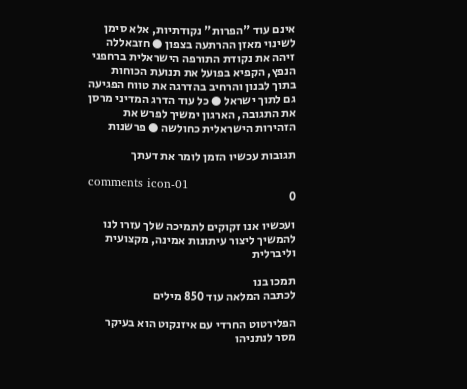אינם עוד "הפרות" נקודתיות, אלא סימן לשינוי מאזן ההרתעה בצפון ● חזבאללה זיהה את נקודת התורפה הישראלית ברחפני הנפץ, הקפיא בפועל את תנועת הכוחות בתוך לבנון והרחיב בהדרגה את טווח הפגיעה גם לתוך ישראל ● כל עוד הדרג המדיני מרסן את התגובה, הארגון ימשיך לפרש את הזהירות הישראלית כחולשה ● פרשנות

תגובות עכשיו הזמן לומר את דעתך

comments icon-01
0

ועכשיו אנו זקוקים לתמיכה שלך עזרו לנו להמשיך ליצור עיתונות אמינה, מקצועית וליברלית

תמכו בנו
לכתבה המלאה עוד 850 מילים

הפלירטוט החרדי עם איזנקוט הוא בעיקר מסר לנתניהו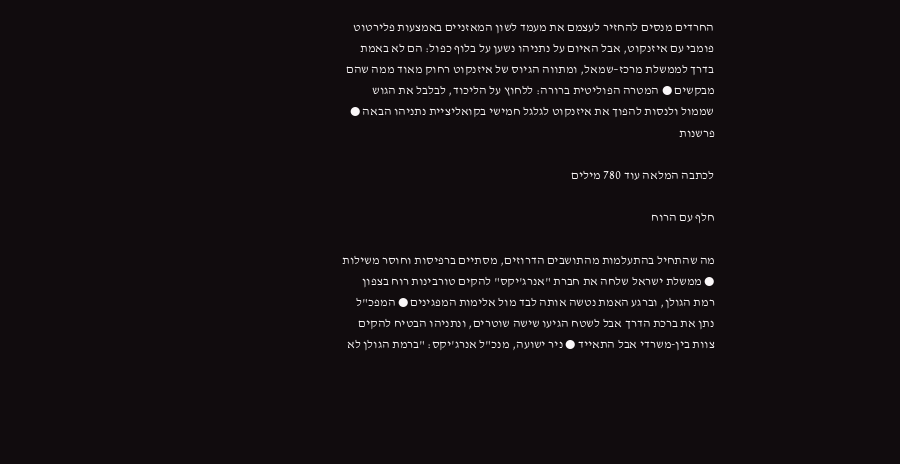החרדים מנסים להחזיר לעצמם את מעמד לשון המאזניים באמצעות פלירטוט פומבי עם איזנקוט, אבל האיום על נתניהו נשען על בלוף כפול: הם לא באמת בדרך לממשלת מרכז–שמאל, ומתווה הגיוס של איזנקוט רחוק מאוד ממה שהם מבקשים ● המטרה הפוליטית ברורה: ללחוץ על הליכוד, לבלבל את הגוש שממול ולנסות להפוך את איזנקוט לגלגל חמישי בקואליציית נתניהו הבאה ● פרשנות

לכתבה המלאה עוד 780 מילים

חלף עם הרוח

מה שהתחיל בהתעלמות מהתושבים הדרוזים, מסתיים ברפיסות וחוסר משילות ● ממשלת ישראל שלחה את חברת "אנרג'יקס" להקים טורבינות רוח בצפון רמת הגולן, וברגע האמת נטשה אותה לבד מול אלימות המפגינים ● המפכ"ל נתן את ברכת הדרך אבל לשטח הגיעו שישה שוטרים, ונתניהו הבטיח להקים צוות בין-משרדי אבל התאייד ● ניר ישועה, מנכ"ל אנרג'יקס: "ברמת הגולן לא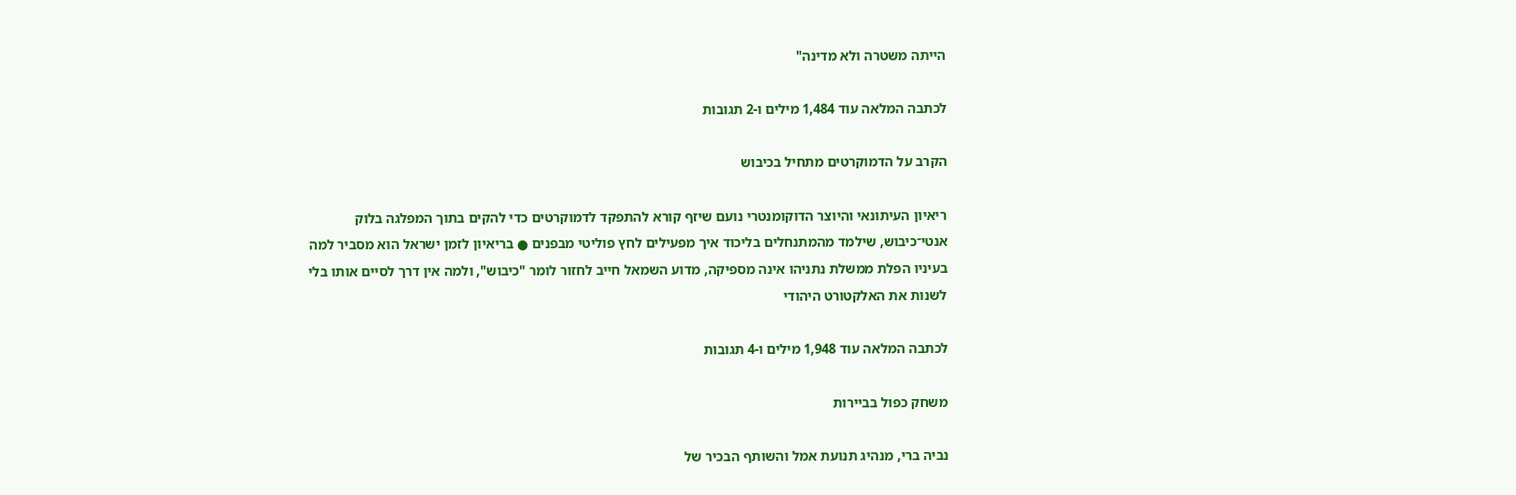הייתה משטרה ולא מדינה"

לכתבה המלאה עוד 1,484 מילים ו-2 תגובות

הקרב על הדמוקרטים מתחיל בכיבוש

ריאיון העיתונאי והיוצר הדוקומנטרי נועם שיזף קורא להתפקד לדמוקרטים כדי להקים בתוך המפלגה בלוק אנטי־כיבוש, שילמד מהמתנחלים בליכוד איך מפעילים לחץ פוליטי מבפנים ● בריאיון לזמן ישראל הוא מסביר למה בעיניו הפלת ממשלת נתניהו אינה מספיקה, מדוע השמאל חייב לחזור לומר "כיבוש", ולמה אין דרך לסיים אותו בלי לשנות את האלקטורט היהודי

לכתבה המלאה עוד 1,948 מילים ו-4 תגובות

משחק כפול בביירות

נביה ברי, מנהיג תנועת אמל והשותף הבכיר של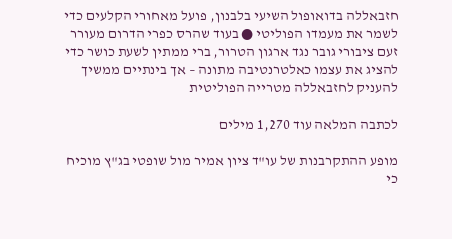חזבאללה בדואופול השיעי בלבנון, פועל מאחורי הקלעים כדי לשמר את מעמדו הפוליטי ● בעוד שהרס כפרי הדרום מעורר זעם ציבורי גובר נגד ארגון הטרור, ברי ממתין לשעת כושר כדי להציג את עצמו כאלטרנטיבה מתונה – אך בינתיים ממשיך להעניק לחזבאללה מטרייה הפוליטית

לכתבה המלאה עוד 1,270 מילים

מופע ההתקרבנות של עו"ד ציון אמיר מול שופטי בג"ץ מוכיח כי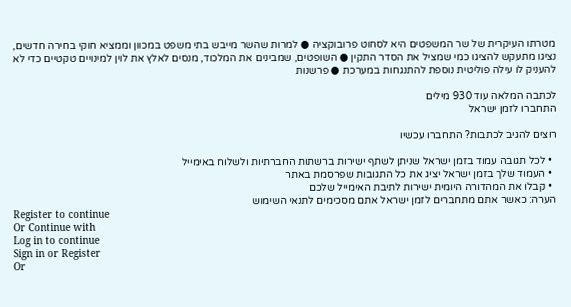מטרתו העיקרית של שר המשפטים היא לסחוט פרובוקציה ● למרות שהשר מייבש בתי משפט במכוון וממציא חוקי בחירה חדשים, נציגו מתעקש להציגו כמי שמציל את הסדר התקין ● השופטים, שמבינים את המלכוד, מנסים לאלץ את לוין למינויים טקטיים כדי לא להעניק לו עילה פוליטית נוספת להתנגחות במערכת ● פרשנות

לכתבה המלאה עוד 930 מילים
התחברו לזמן ישראל

רוצים להגיב לכתבות? התחברו עכשיו

  • לכל תגובה עמוד בזמן ישראל שניתן לשתף ישירות ברשתות החברתיות ולשלוח באימייל
  • העמוד שלך בזמן ישראל יציג את כל התגובות שפרסמת באתר
  • קבלו את המהדורה היומית ישירות לתיבת האימייל שלכם
הערה: כאשר אתם מתחברים לזמן ישראל אתם מסכימים לתנאי השימוש
Register to continue
Or Continue with
Log in to continue
Sign in or Register
Or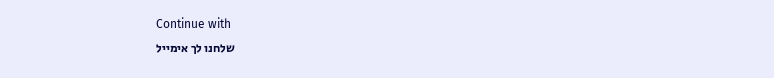Continue with
שלחנו לך אימייל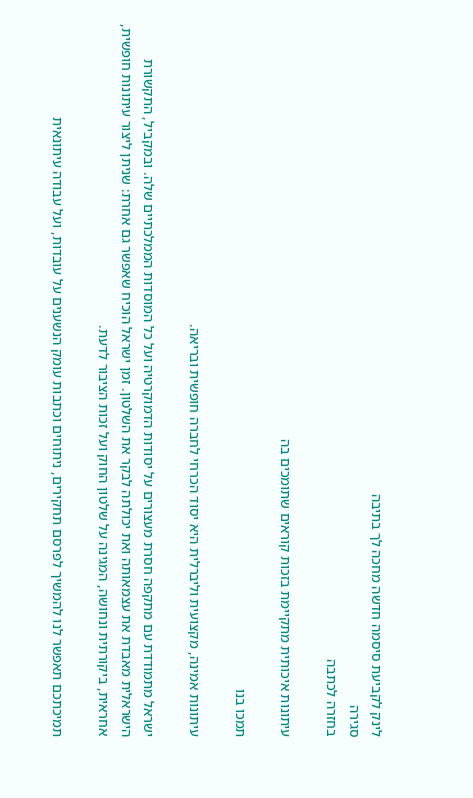לינק לקביעת סיסמה חדשה מחכה לך בתיבה
סגירה
בחזרה לכתבה

עיתונות איכותית מתקיימת בזכות קוראים שתומכים בה

תמכו בנו

עיתונות אמינה, מקצועית וליברלית היא יסוד הכרחי לחברה חופשית ובריאה.

ישראל מתמודדת עם מתקפה חסרת מעצורים על יסודות הדמוקרטיה ועל כל המוסדות הממלכתיים שלה. ובמקביל, התקשורת הישראלית מאבדת את עצמאותה ואת יכולתה לבקר את השלטון. זמן ישראל הוכיח שאפשר גם אחרת: שניתן ליצור עיתונות חופשית, אחראית, ביקורתית ונחושה, המגינה על שלטון החוק ועל זכות הציבור לדעת.

תמיכתכם תאפשר לנו להמשיך לפרסם תחקירים, ניתוחים וכתבות עומק הנשענים על עובדות, ועל עבודה עיתונאית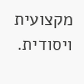מקצועית ויסודית.